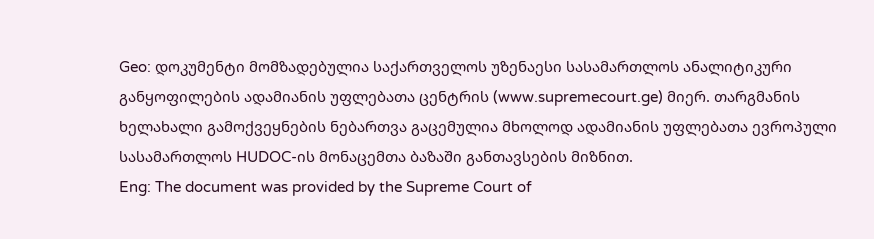Geo: დოკუმენტი მომზადებულია საქართველოს უზენაესი სასამართლოს ანალიტიკური განყოფილების ადამიანის უფლებათა ცენტრის (www.supremecourt.ge) მიერ. თარგმანის ხელახალი გამოქვეყნების ნებართვა გაცემულია მხოლოდ ადამიანის უფლებათა ევროპული სასამართლოს HUDOC-ის მონაცემთა ბაზაში განთავსების მიზნით.
Eng: The document was provided by the Supreme Court of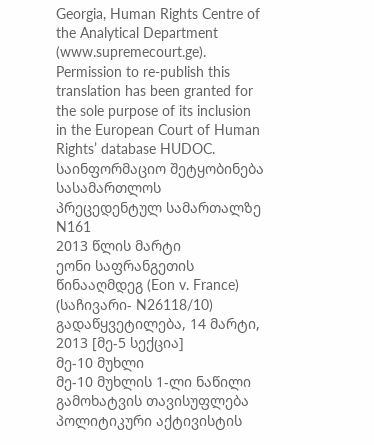Georgia, Human Rights Centre of the Analytical Department (www.supremecourt.ge). Permission to re-publish this translation has been granted for the sole purpose of its inclusion in the European Court of Human Rights’ database HUDOC.
საინფორმაციო შეტყობინება სასამართლოს პრეცედენტულ სამართალზე N161
2013 წლის მარტი
ეონი საფრანგეთის წინააღმდეგ (Eon v. France)
(საჩივარი- N26118/10)
გადაწყვეტილება, 14 მარტი, 2013 [მე-5 სექცია]
მე-10 მუხლი
მე-10 მუხლის 1-ლი ნაწილი
გამოხატვის თავისუფლება
პოლიტიკური აქტივისტის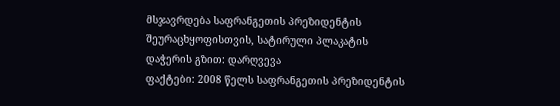მსჯავრდება საფრანგეთის პრეზიდენტის შეურაცხყოფისთვის, სატირული პლაკატის დაჭერის გზით: დარღვევა
ფაქტები: 2008 წელს საფრანგეთის პრეზიდენტის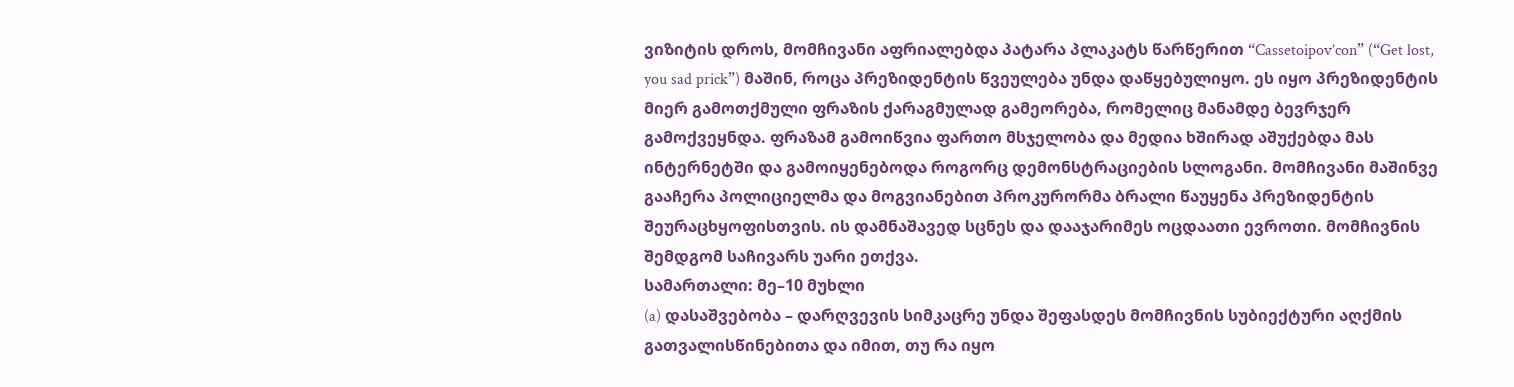ვიზიტის დროს, მომჩივანი აფრიალებდა პატარა პლაკატს წარწერით “Cassetoipov’con” (“Get lost, you sad prick”) მაშინ, როცა პრეზიდენტის წვეულება უნდა დაწყებულიყო. ეს იყო პრეზიდენტის მიერ გამოთქმული ფრაზის ქარაგმულად გამეორება, რომელიც მანამდე ბევრჯერ გამოქვეყნდა. ფრაზამ გამოიწვია ფართო მსჯელობა და მედია ხშირად აშუქებდა მას ინტერნეტში და გამოიყენებოდა როგორც დემონსტრაციების სლოგანი. მომჩივანი მაშინვე გააჩერა პოლიციელმა და მოგვიანებით პროკურორმა ბრალი წაუყენა პრეზიდენტის შეურაცხყოფისთვის. ის დამნაშავედ სცნეს და დააჯარიმეს ოცდაათი ევროთი. მომჩივნის შემდგომ საჩივარს უარი ეთქვა.
სამართალი: მე–10 მუხლი
(a) დასაშვებობა – დარღვევის სიმკაცრე უნდა შეფასდეს მომჩივნის სუბიექტური აღქმის გათვალისწინებითა და იმით, თუ რა იყო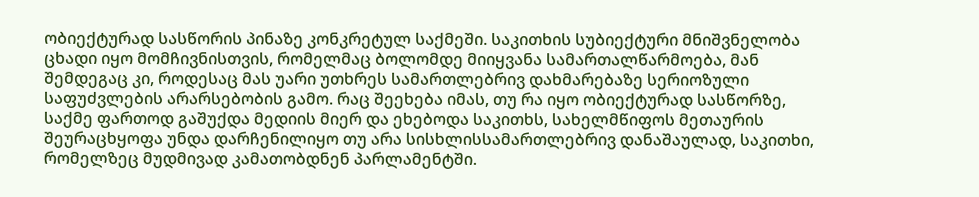ობიექტურად სასწორის პინაზე კონკრეტულ საქმეში. საკითხის სუბიექტური მნიშვნელობა ცხადი იყო მომჩივნისთვის, რომელმაც ბოლომდე მიიყვანა სამართალწარმოება, მან შემდეგაც კი, როდესაც მას უარი უთხრეს სამართლებრივ დახმარებაზე სერიოზული საფუძვლების არარსებობის გამო. რაც შეეხება იმას, თუ რა იყო ობიექტურად სასწორზე, საქმე ფართოდ გაშუქდა მედიის მიერ და ეხებოდა საკითხს, სახელმწიფოს მეთაურის შეურაცხყოფა უნდა დარჩენილიყო თუ არა სისხლისსამართლებრივ დანაშაულად, საკითხი, რომელზეც მუდმივად კამათობდნენ პარლამენტში.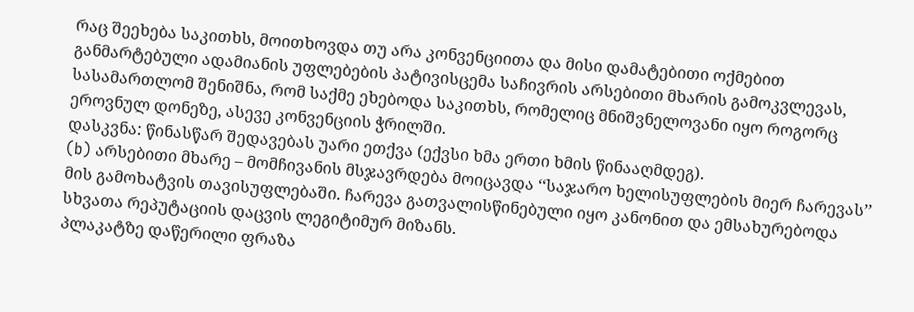რაც შეეხება საკითხს, მოითხოვდა თუ არა კონვენციითა და მისი დამატებითი ოქმებით განმარტებული ადამიანის უფლებების პატივისცემა საჩივრის არსებითი მხარის გამოკვლევას, სასამართლომ შენიშნა, რომ საქმე ეხებოდა საკითხს, რომელიც მნიშვნელოვანი იყო როგორც ეროვნულ დონეზე, ასევე კონვენციის ჭრილში.
დასკვნა: წინასწარ შედავებას უარი ეთქვა (ექვსი ხმა ერთი ხმის წინააღმდეგ).
(b) არსებითი მხარე – მომჩივანის მსჯავრდება მოიცავდა ‘‘საჯარო ხელისუფლების მიერ ჩარევას’’ მის გამოხატვის თავისუფლებაში. ჩარევა გათვალისწინებული იყო კანონით და ემსახურებოდა სხვათა რეპუტაციის დაცვის ლეგიტიმურ მიზანს.
პლაკატზე დაწერილი ფრაზა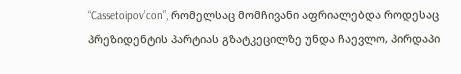“Cassetoipov’con”, რომელსაც მომჩივანი აფრიალებდა როდესაც პრეზიდენტის პარტიას გზატკეცილზე უნდა ჩაევლო, პირდაპი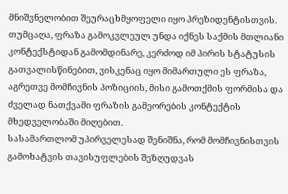მნიშვნელობით შეურაცხმყოფელი იყო პრეზიდენტისთვის. თუმცაღა, ფრაზა გამოკვლეულ უნდა იქნეს საქმის მთლიანი კონტექსტიდან გამომდინარე, კერძოდ იმ პირის სტატუსის გათვალისწინებით, ვისკენაც იყო მიმართული ეს ფრაზა, აგრეთვე მომჩივნის პოზიციის, მისი გამოთქმის ფორმისა და ძველად ნათქვამი ფრაზის გამეორების კონტექტის მხედველობაში მიღებით.
სასამართლომ უპირველესად შენიშნა, რომ მომჩივნისთვის გამოხატვის თავისუფლების შეზღუდვას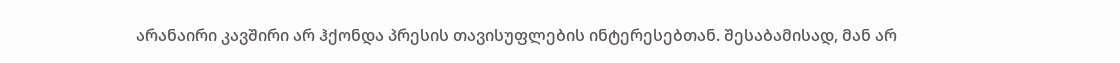არანაირი კავშირი არ ჰქონდა პრესის თავისუფლების ინტერესებთან. შესაბამისად, მან არ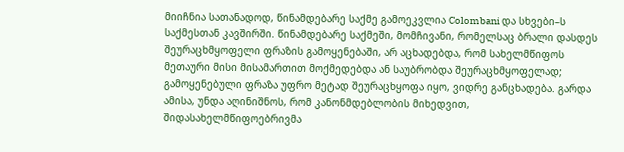მიიჩნია სათანადოდ, წინამდებარე საქმე გამოეკვლია Colombani და სხვები–ს საქმესთან კავშირში. წინამდებარე საქმეში, მომჩივანი, რომელსაც ბრალი დასდეს შეურაცხმყოფელი ფრაზის გამოყენებაში, არ აცხადებდა, რომ სახელმწიფოს მეთაური მისი მისამართით მოქმედებდა ან საუბრობდა შეურაცხმყოფელად; გამოყენებული ფრაზა უფრო მეტად შეურაცხყოფა იყო, ვიდრე განცხადება. გარდა ამისა, უნდა აღინიშნოს, რომ კანონმდებლობის მიხედვით, შიდასახელმწიფოებრივმა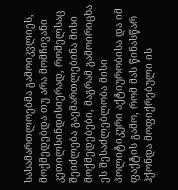სასამართლოებმა გამოიკვლიეს, მოქმედებდა თუ არა მომჩივანი კეთილსინდისიერად, რომელსაც შეიძლება გაემართლებინა მისი მოქმედებები, მაგრამ გამოირიცხა ეს შესაძლებლობა მისი პოლიტიკური აქტიურობისა და იმ ფაქტის გამო, რომ მას წინასწარ ჰქონდა მოფიქრებული ის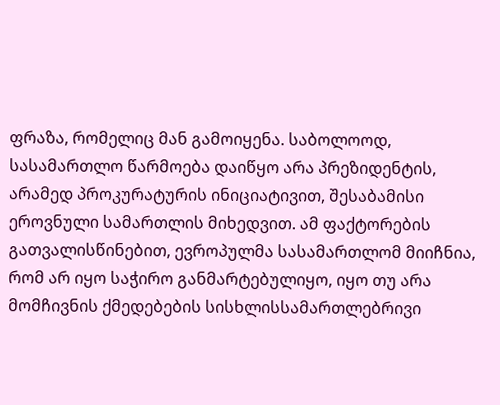ფრაზა, რომელიც მან გამოიყენა. საბოლოოდ, სასამართლო წარმოება დაიწყო არა პრეზიდენტის, არამედ პროკურატურის ინიციატივით, შესაბამისი ეროვნული სამართლის მიხედვით. ამ ფაქტორების გათვალისწინებით, ევროპულმა სასამართლომ მიიჩნია, რომ არ იყო საჭირო განმარტებულიყო, იყო თუ არა მომჩივნის ქმედებების სისხლისსამართლებრივი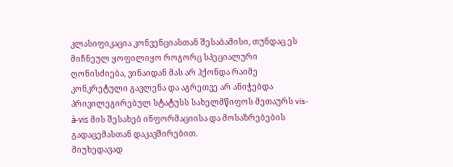კლასიფიკაცია კონვენციასთან შესაბამისი, თუნდაც ეს მიჩნეულ ყოფილიყო როგორც სპეციალური ღონისძიება, ვინაიდან მას არ ჰქონდა რაიმე კონკრეტული გავლენა და აგრეთვე არ ანიჭებდა პრივილეგირებულ სტატუსს სახელმწიფოს მეთაურს vis-à-vis მის შესახებ ინფორმაციისა და მოსაზრებების გადაცემასთან დაკავშირებით.
მიუხედავად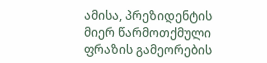ამისა, პრეზიდენტის მიერ წარმოთქმული ფრაზის გამეორების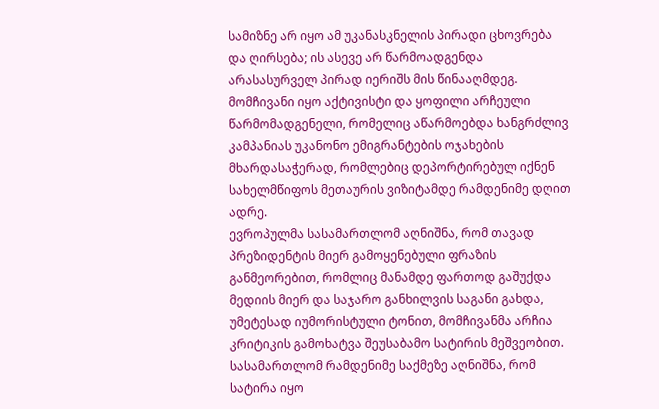სამიზნე არ იყო ამ უკანასკნელის პირადი ცხოვრება და ღირსება; ის ასევე არ წარმოადგენდა არასასურველ პირად იერიშს მის წინააღმდეგ. მომჩივანი იყო აქტივისტი და ყოფილი არჩეული წარმომადგენელი, რომელიც აწარმოებდა ხანგრძლივ კამპანიას უკანონო ემიგრანტების ოჯახების მხარდასაჭერად, რომლებიც დეპორტირებულ იქნენ სახელმწიფოს მეთაურის ვიზიტამდე რამდენიმე დღით ადრე.
ევროპულმა სასამართლომ აღნიშნა, რომ თავად პრეზიდენტის მიერ გამოყენებული ფრაზის განმეორებით, რომლიც მანამდე ფართოდ გაშუქდა მედიის მიერ და საჯარო განხილვის საგანი გახდა, უმეტესად იუმორისტული ტონით, მომჩივანმა არჩია კრიტიკის გამოხატვა შეუსაბამო სატირის მეშვეობით. სასამართლომ რამდენიმე საქმეზე აღნიშნა, რომ სატირა იყო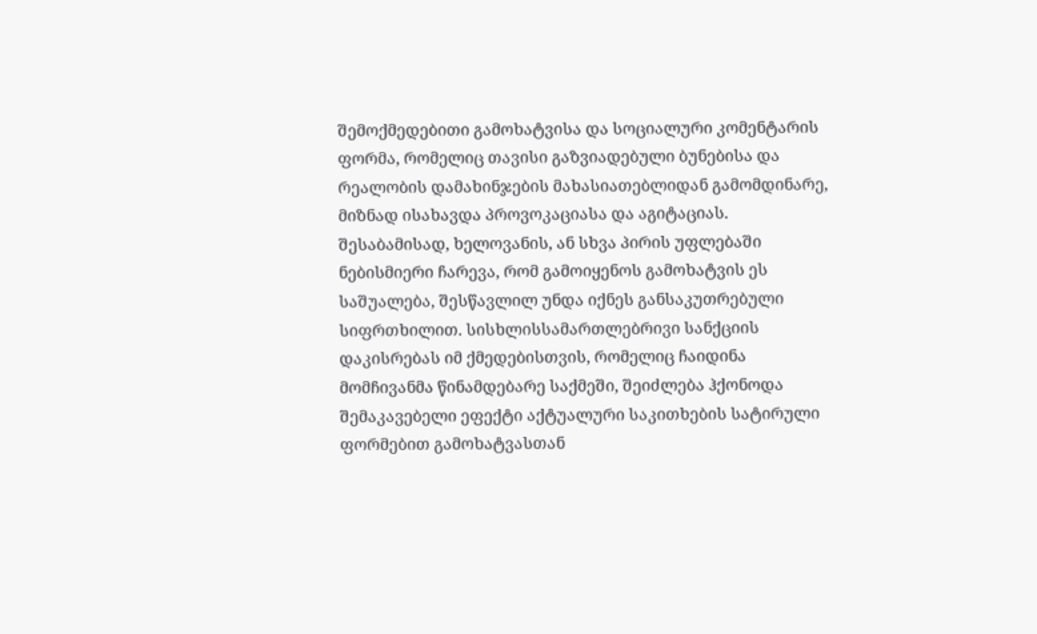შემოქმედებითი გამოხატვისა და სოციალური კომენტარის ფორმა, რომელიც თავისი გაზვიადებული ბუნებისა და რეალობის დამახინჯების მახასიათებლიდან გამომდინარე, მიზნად ისახავდა პროვოკაციასა და აგიტაციას. შესაბამისად, ხელოვანის, ან სხვა პირის უფლებაში ნებისმიერი ჩარევა, რომ გამოიყენოს გამოხატვის ეს საშუალება, შესწავლილ უნდა იქნეს განსაკუთრებული სიფრთხილით. სისხლისსამართლებრივი სანქციის დაკისრებას იმ ქმედებისთვის, რომელიც ჩაიდინა მომჩივანმა წინამდებარე საქმეში, შეიძლება ჰქონოდა შემაკავებელი ეფექტი აქტუალური საკითხების სატირული ფორმებით გამოხატვასთან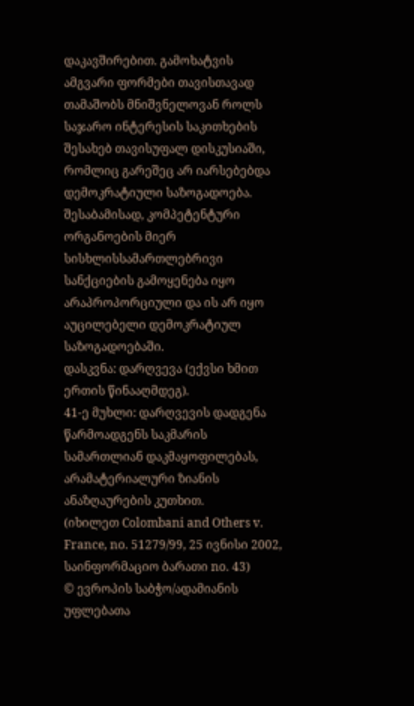დაკავშირებით. გამოხატვის ამგვარი ფორმები თავისთავად თამაშობს მნიშვნელოვან როლს საჯარო ინტერესის საკითხების შესახებ თავისუფალ დისკუსიაში, რომლიც გარეშეც არ იარსებებდა დემოკრატიული საზოგადოება. შესაბამისად, კომპეტენტური ორგანოების მიერ სისხლისსამართლებრივი სანქციების გამოყენება იყო არაპროპორციული და ის არ იყო აუცილებელი დემოკრატიულ საზოგადოებაში.
დასკვნა: დარღვევა (ექვსი ხმით ერთის წინააღმდეგ).
41-ე მუხლი: დარღვევის დადგენა წარმოადგენს საკმარის სამართლიან დაკმაყოფილებას, არამატერიალური ზიანის ანაზღაურების კუთხით.
(იხილეთ Colombani and Others v. France, no. 51279/99, 25 ივნისი 2002, საინფორმაციო ბარათი no. 43)
© ევროპის საბჭო/ადამიანის უფლებათა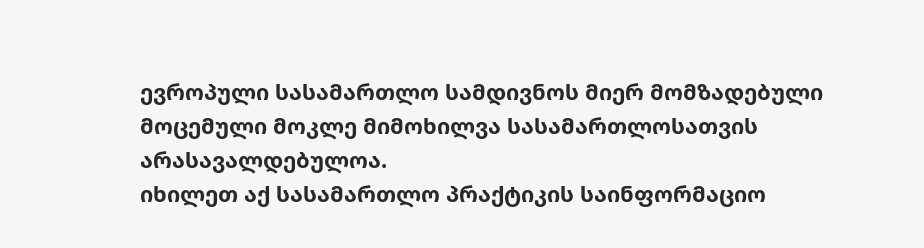ევროპული სასამართლო სამდივნოს მიერ მომზადებული მოცემული მოკლე მიმოხილვა სასამართლოსათვის არასავალდებულოა.
იხილეთ აქ სასამართლო პრაქტიკის საინფორმაციო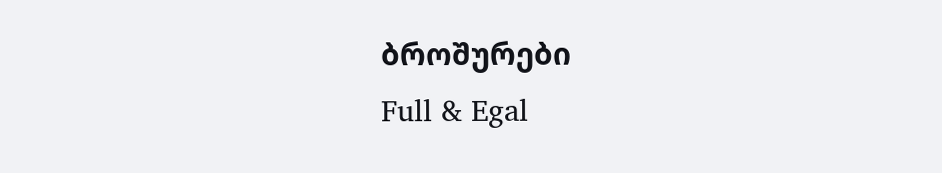ბროშურები
Full & Egal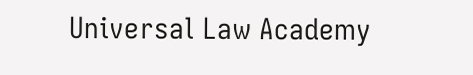Universal Law Academy